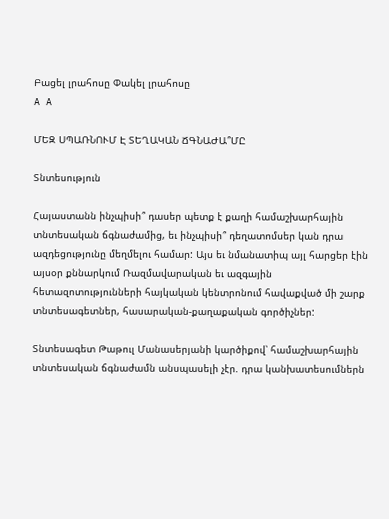Բացել լրահոսը Փակել լրահոսը
A A

ՄԵԶ ՍՊԱՌՆՈՒՄ Է ՏԵՂԱԿԱՆ ՃԳՆԱԺԱ՞ՄԸ

Տնտեսություն

Հայաստանն ինչպիսի՞ դասեր պետք է քաղի համաշխարհային տնտեսական ճգնաժամից, եւ ինչպիսի՞ դեղատոմսեր կան դրա ազդեցությունը մեղմելու համար: Այս եւ նմանատիպ այլ հարցեր էին այսօր քննարկում Ռազմավարական եւ ազգային հետազոտությունների հայկական կենտրոնում հավաքված մի շարք տնտեսագետներ, հասարական-քաղաքական գործիչներ:

Տնտեսագետ Թաթուլ Մանասերյանի կարծիքով՝ համաշխարհային տնտեսական ճգնաժամն անսպասելի չէր. դրա կանխատեսումներն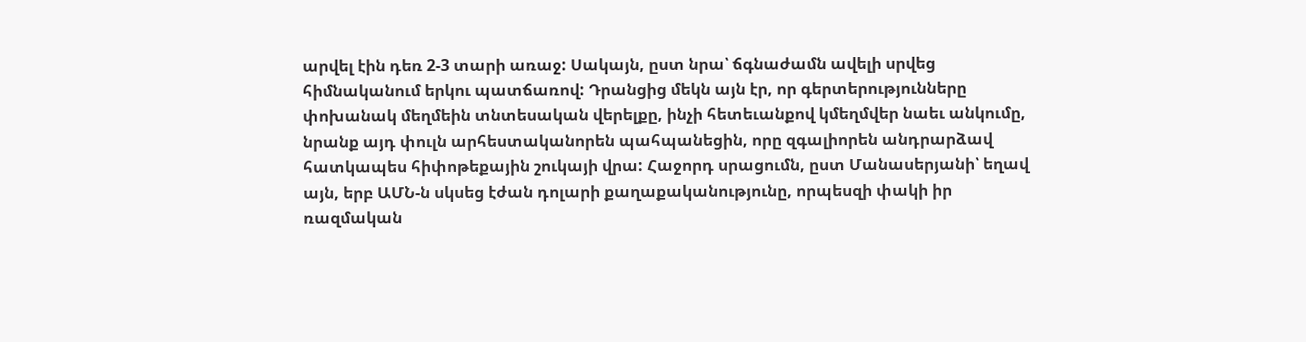արվել էին դեռ 2-3 տարի առաջ: Սակայն, ըստ նրա՝ ճգնաժամն ավելի սրվեց հիմնականում երկու պատճառով: Դրանցից մեկն այն էր, որ գերտերությունները փոխանակ մեղմեին տնտեսական վերելքը, ինչի հետեւանքով կմեղմվեր նաեւ անկումը, նրանք այդ փուլն արհեստականորեն պահպանեցին, որը զգալիորեն անդրարձավ հատկապես հիփոթեքային շուկայի վրա: Հաջորդ սրացումն, ըստ Մանասերյանի՝ եղավ այն, երբ ԱՄՆ-ն սկսեց էժան դոլարի քաղաքականությունը, որպեսզի փակի իր ռազմական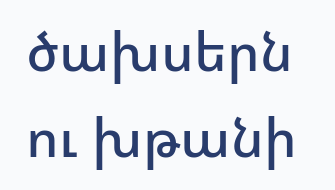ծախսերն ու խթանի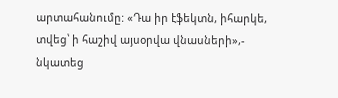արտահանումը: «Դա իր էֆեկտն, իհարկե, տվեց՝ ի հաշիվ այսօրվա վնասների»,- նկատեց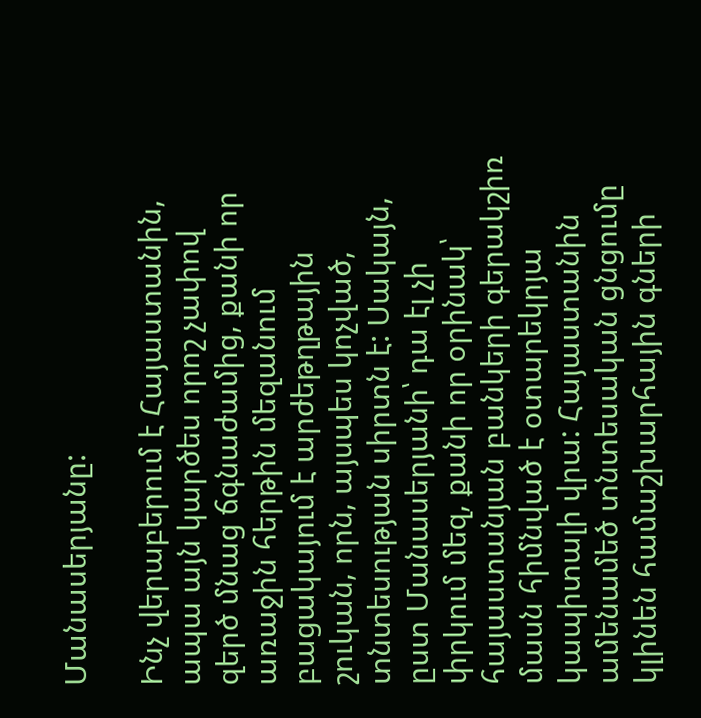Մանասերյանը:

Ինչ վերաբերում է Հայաստանին, ապա այն կարծես որոշ չափով զերծ մնաց ճգնաժամից, քանի որ առաջին հերթին մեզանում բացակայում է արժեթղթային շուկան, որն, այսպես կոչված, տնտեսության սիրտն է: Սակայն, ըստ Մանասերյանի՝ դա էլ չի փրկում մեզ, քանի որ օրինակ՝ հայաստանյան բանկերի գերակշիռ մասն հիմնված է օտարեկրյա կապիտալի վրա: Հայաստանին ամենամեծ տնտեսական ցնցումը կլինեն համաշխարհային գների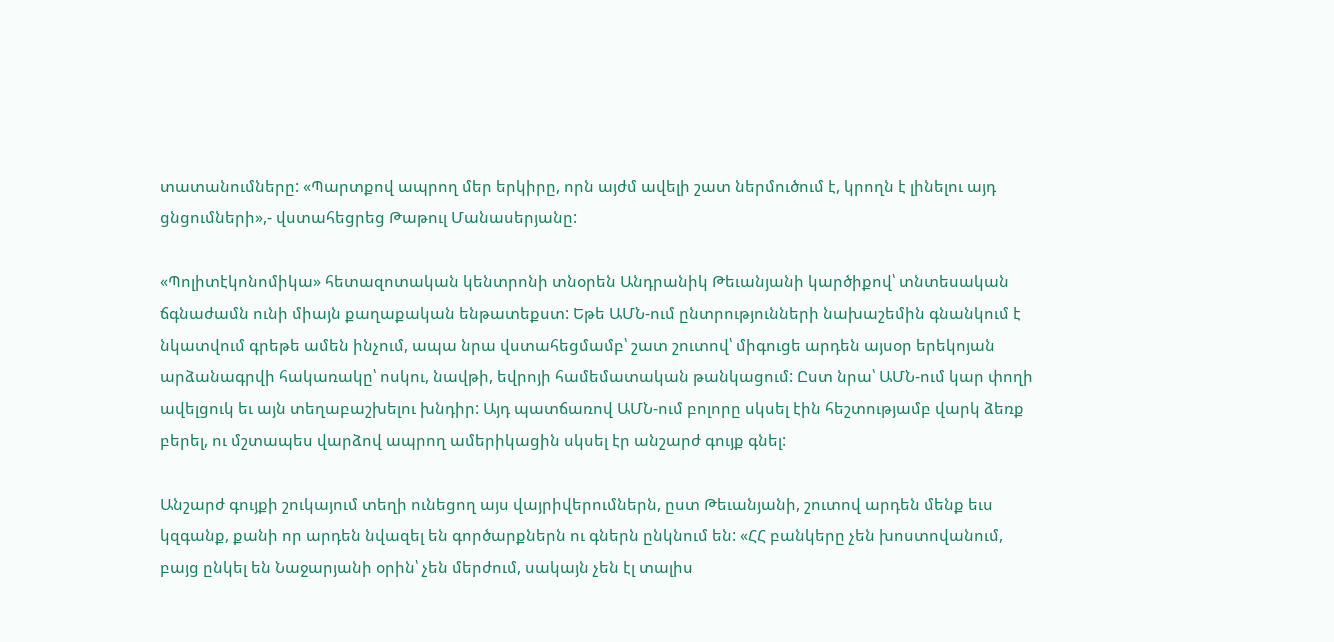տատանումները: «Պարտքով ապրող մեր երկիրը, որն այժմ ավելի շատ ներմուծում է, կրողն է լինելու այդ ցնցումների»,- վստահեցրեց Թաթուլ Մանասերյանը:

«Պոլիտէկոնոմիկա» հետազոտական կենտրոնի տնօրեն Անդրանիկ Թեւանյանի կարծիքով՝ տնտեսական ճգնաժամն ունի միայն քաղաքական ենթատեքստ: Եթե ԱՄՆ-ում ընտրությունների նախաշեմին գնանկում է նկատվում գրեթե ամեն ինչում, ապա նրա վստահեցմամբ՝ շատ շուտով՝ միգուցե արդեն այսօր երեկոյան արձանագրվի հակառակը՝ ոսկու, նավթի, եվրոյի համեմատական թանկացում: Ըստ նրա՝ ԱՄՆ-ում կար փողի ավելցուկ եւ այն տեղաբաշխելու խնդիր: Այդ պատճառով ԱՄՆ-ում բոլորը սկսել էին հեշտությամբ վարկ ձեռք բերել, ու մշտապես վարձով ապրող ամերիկացին սկսել էր անշարժ գույք գնել:

Անշարժ գույքի շուկայում տեղի ունեցող այս վայրիվերումներն, ըստ Թեւանյանի, շուտով արդեն մենք եւս կզգանք, քանի որ արդեն նվազել են գործարքներն ու գներն ընկնում են: «ՀՀ բանկերը չեն խոստովանում, բայց ընկել են Նաջարյանի օրին՝ չեն մերժում, սակայն չեն էլ տալիս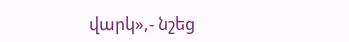վարկ»,- նշեց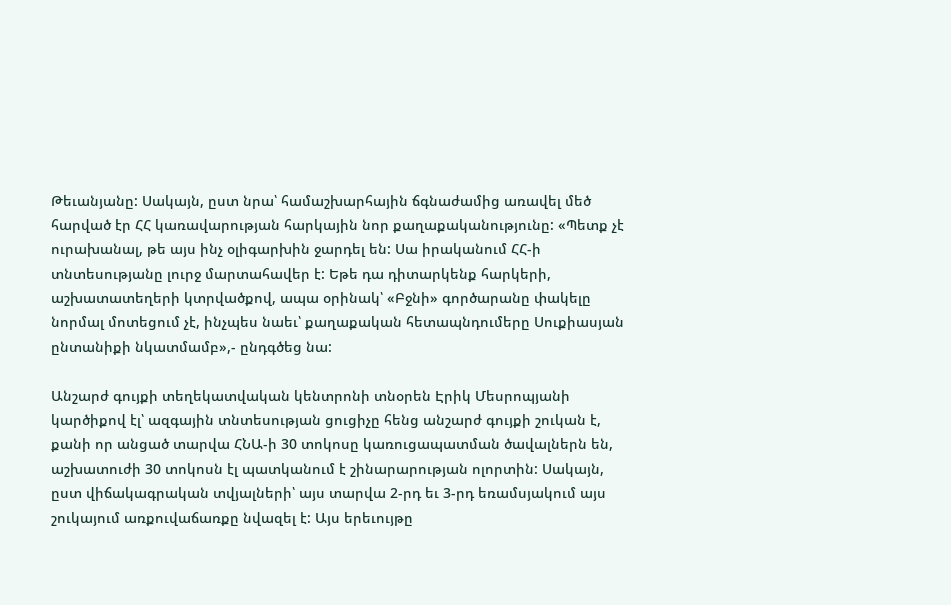Թեւանյանը: Սակայն, ըստ նրա՝ համաշխարհային ճգնաժամից առավել մեծ հարված էր ՀՀ կառավարության հարկային նոր քաղաքականությունը: «Պետք չէ ուրախանալ, թե այս ինչ օլիգարխին ջարդել են: Սա իրականում ՀՀ-ի տնտեսությանը լուրջ մարտահավեր է: Եթե դա դիտարկենք հարկերի, աշխատատեղերի կտրվածքով, ապա օրինակ՝ «Բջնի» գործարանը փակելը նորմալ մոտեցում չէ, ինչպես նաեւ՝ քաղաքական հետապնդումերը Սուքիասյան ընտանիքի նկատմամբ»,- ընդգծեց նա:

Անշարժ գույքի տեղեկատվական կենտրոնի տնօրեն Էրիկ Մեսրոպյանի կարծիքով էլ՝ ազգային տնտեսության ցուցիչը հենց անշարժ գույքի շուկան է, քանի որ անցած տարվա ՀՆԱ-ի 30 տոկոսը կառուցապատման ծավալներն են, աշխատուժի 30 տոկոսն էլ պատկանում է շինարարության ոլորտին: Սակայն, ըստ վիճակագրական տվյալների՝ այս տարվա 2-րդ եւ 3-րդ եռամսյակում այս շուկայում առքուվաճառքը նվազել է: Այս երեւույթը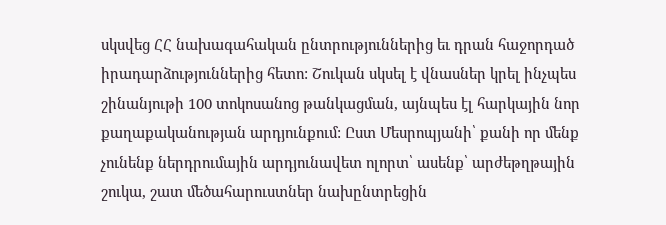սկսվեց ՀՀ նախագահական ընտրություններից եւ դրան հաջորդած իրադարձություններից հետո: Շուկան սկսել է վնասներ կրել ինչպես շինանյութի 100 տոկոսանոց թանկացման, այնպես էլ հարկային նոր քաղաքականության արդյունքում: Ըստ Մեսրոպյանի՝ քանի որ մենք չունենք ներդրումային արդյունավետ ոլորտ՝ ասենք՝ արժեթղթային շուկա, շատ մեծահարուստներ նախընտրեցին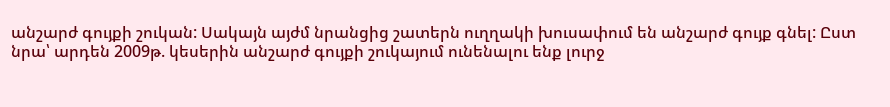անշարժ գույքի շուկան: Սակայն այժմ նրանցից շատերն ուղղակի խուսափում են անշարժ գույք գնել: Ըստ նրա՝ արդեն 2009թ. կեսերին անշարժ գույքի շուկայում ունենալու ենք լուրջ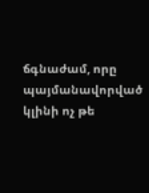ճգնաժամ, որը պայմանավորված կլինի ոչ թե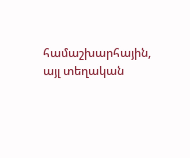համաշխարհային, այլ տեղական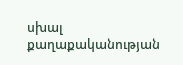սխալ քաղաքականության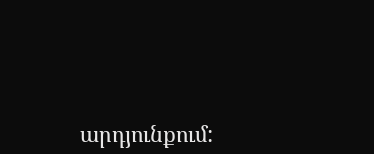արդյունքում: